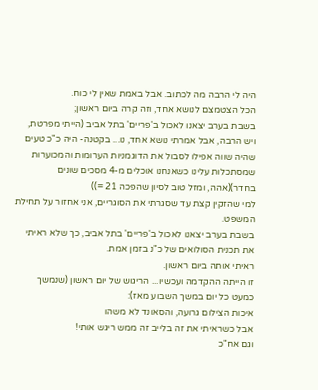היה לי הרבה מה לכתוב. אבל באמת שאין לי כוח.
הכל הצטמצם לנושא אחד, וזה קרה ביום ראשון;
בשבת בערב יצאנו לאכול ב'פריים' בתל אביב (הייתי מפרטת, ויש הרבה, אבל אמרתי נושא אחד, נו... בקטנה- היה כ"כ טעים שהיה שווה אפילו לסבול את הדוגמניות הערומות והמכוערות שמסתכלות עלינו כשאנחנו אוכלים מ-4 מסכים שונים בחדר)(אהה, ומזל טוב לסיון שהפכה 21 =))
למי שהזקין קצת עד שסגרתי את הסוגריים, אני אחזור על תחילת המשפט.
בשבת בערב יצאנו לאכול ב'פריים' בתל אביב, כך שלא ראיתי את תכנית הסולואים של כ"נ בזמן אמת.
ראיתי אותה ביום ראשון.
זו הייתה ההקדמה ועכשיו... הריגוש של יום ראשון (שנמשך כמעט כל יום במשך השבוע מאז):
איכות הצילום גרועה, והסאונד לא משהו
אבל כשראיתי את זה בלייב זה ממש ריגש אותי!
וגם אח"כ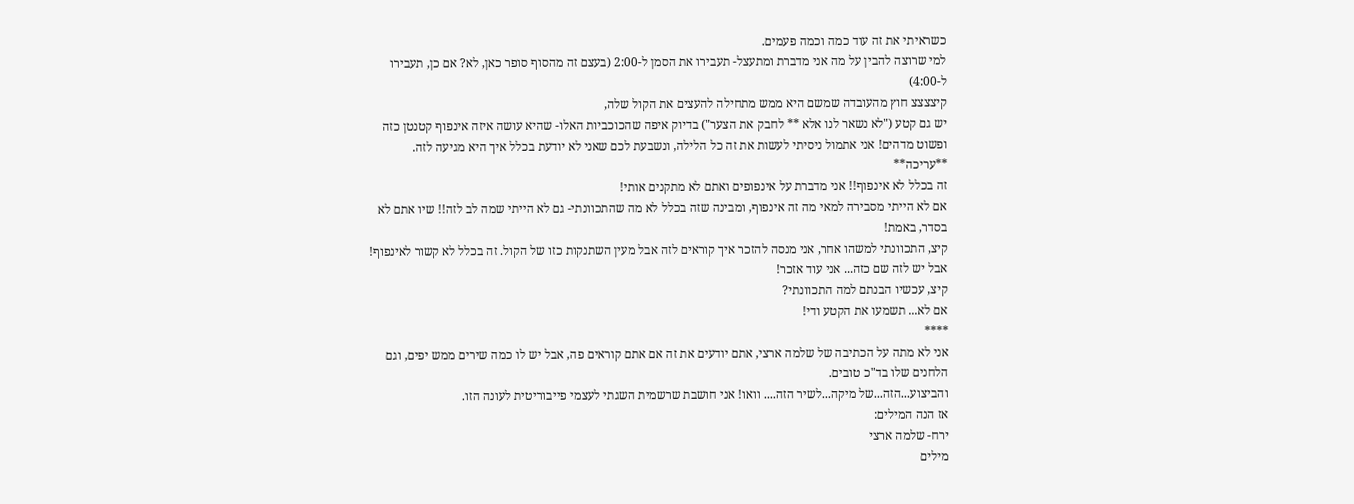כשראיתי את זה עוד כמה וכמה פעמים.
למי שרוצה להבין על מה אני מדברת ומתעצל- תעבירו את הסמן ל-2:00 (בעצם זה מהסוף סופר כאן, לא? אם כן, תעבירו ל-4:00)
קיצצצצ חוץ מהעובדה שמשם היא ממש מתחילה להעצים את הקול שלה,
יש גם קטע ("לא נשאר לנו אלא ** לחבק את הצער") בדיוק איפה שהכוכביות האלו- שהיא עושה איזה אינפוף קטנטן כזה ופשוט מדהים! אני אתמול ניסיתי לעשות את זה כל הלילה, ונשבעת לכם שאני לא יודעת בכלל איך היא מגיעה לזה.
**עריכה**
זה בכלל לא אינפוף!! אני מדברת על אינפופים ואתם לא מתקנים אותי!
אם לא הייתי מסבירה למאי מה זה אינפוף, ומבינה שזה בכלל לא מה שהתכוונתי- גם לא הייתי שמה לב לזה!! שיו אתם לא בסדר, באמת!
קיצ, התכוונתי למשהו אחר, אני מנסה להזכר איך קוראים לזה אבל מעין השתנקות כזו של הקול. זה בכלל לא קשור לאינפוף! אבל יש לזה שם כזה... אני עוד אזכר!
קיצ, עכשיו הבנתם למה התכוונתי?
אם לא... תשמעו את הקטע ודי!
****
אני לא מתה על הכתיבה של שלמה ארצי, אתם יודעים את זה אם אתם קוראים פה, אבל יש לו כמה שירים ממש יפים, וגם הלחנים שלו בד"כ טובים.
והביצוע...הזה...של מיקה...לשיר הזה.... וואו! אני חושבת שרשמית השגתי לעצמי פייבוריטית לעונה הזו.
אז הנה המילים:
ירח- שלמה ארצי
מילים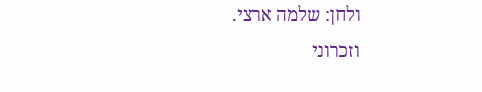ולחן: שלמה ארצי.
וזכרוני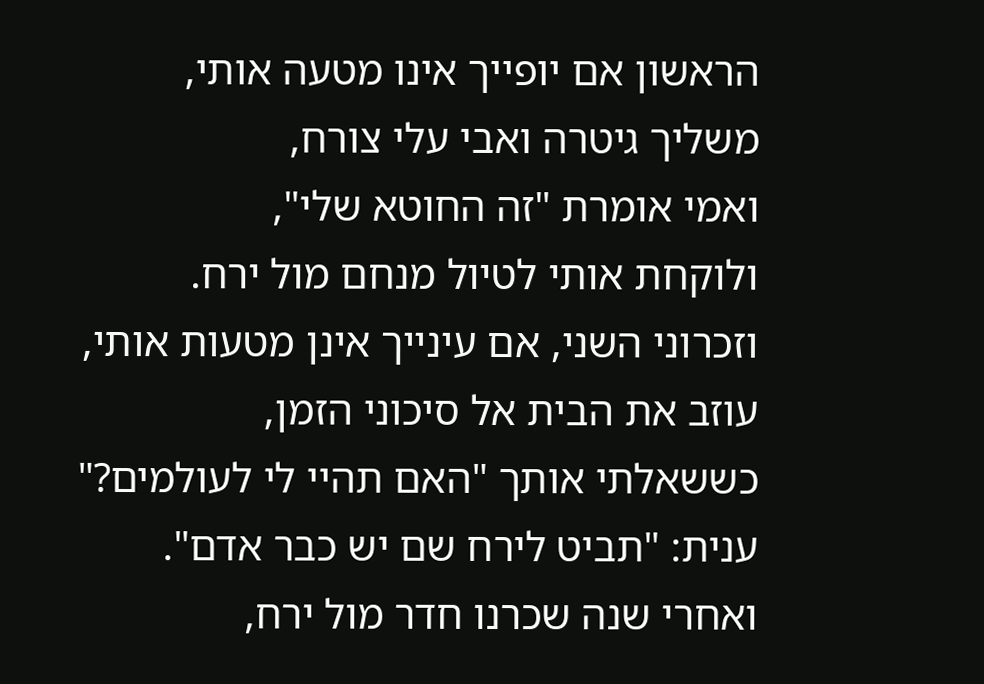הראשון אם יופייך אינו מטעה אותי,
משליך גיטרה ואבי עלי צורח,
ואמי אומרת "זה החוטא שלי",
ולוקחת אותי לטיול מנחם מול ירח.
וזכרוני השני, אם עינייך אינן מטעות אותי,
עוזב את הבית אל סיכוני הזמן,
כששאלתי אותך "האם תהיי לי לעולמים?"
ענית: "תביט לירח שם יש כבר אדם".
ואחרי שנה שכרנו חדר מול ירח,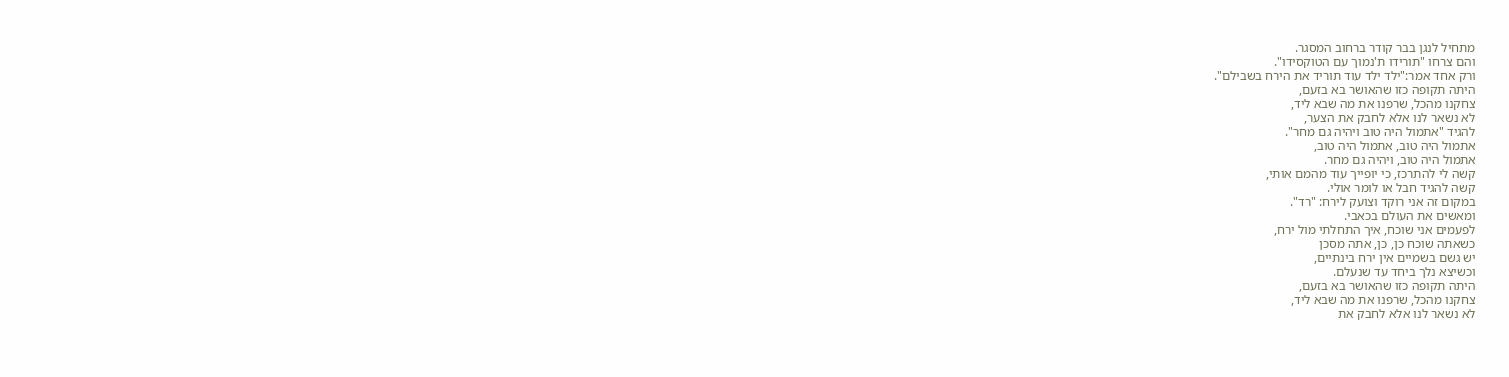מתחיל לנגן בבר קודר ברחוב המסגר.
והם צרחו "תורידו ת'נמוך עם הטוקסידו".
ורק אחד אמר:"ילד ילד עוד תוריד את הירח בשבילם".
היתה תקופה כזו שהאושר בא בזעם,
צחקנו מהכל, שרפנו את מה שבא ליד,
לא נשאר לנו אלא לחבק את הצער,
להגיד "אתמול היה טוב ויהיה גם מחר".
אתמול היה טוב, אתמול היה טוב,
אתמול היה טוב, ויהיה גם מחר.
קשה לי להתרכז, כי יופייך עוד מהמם אותי,
קשה להגיד חבל או לומר אולי.
במקום זה אני רוקד וצועק לירח: "רד".
ומאשים את העולם בכאבי.
לפעמים אני שוכח, איך התחלתי מול ירח,
כשאתה שוכח כן, כן, אתה מסכן
יש גשם בשמיים אין ירח בינתיים,
וכשיצא נלך ביחד עד שנעלם.
היתה תקופה כזו שהאושר בא בזעם,
צחקנו מהכל, שרפנו את מה שבא ליד,
לא נשאר לנו אלא לחבק את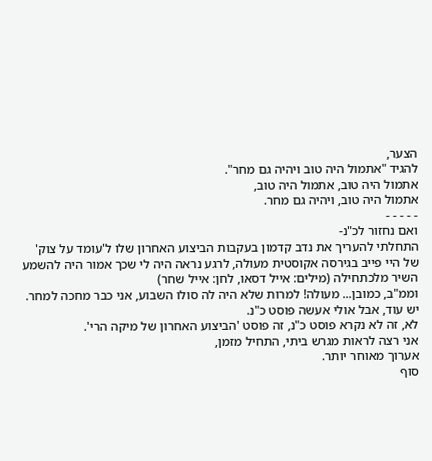הצער,
להגיד "אתמול היה טוב ויהיה גם מחר".
אתמול היה טוב, אתמול היה טוב,
אתמול היה טוב, ויהיה גם מחר.
- - - - -
ואם נחזור לכ"נ-
התחלתי להעריך את נדב קדמון בעקבות הביצוע האחרון שלו ל'עומד על צוק' של היי פייב בגירסה אקוסטית מעולה, לרגע נראה היה לי שכך אמור היה להשמע השיר מלכתחילה (מילים: אייל דסאו, לחן: אייל שחר)
וממ"ב, כמובן... מעולה! למרות שלא היה לה סולו השבוע, אני כבר מחכה למחר.
יש עוד, אבל אולי אעשה פוסט כ"נ.
לא, זה לא נקרא פוסט כ"נ, זה פוסט 'הביצוע האחרון של מיקה הרי'.
אני רצה לראות מגרש ביתי, התחיל מזמן,
אערוך מאוחר יותר.
סוף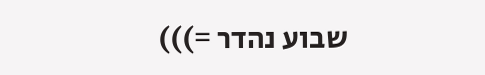שבוע נהדר =)))